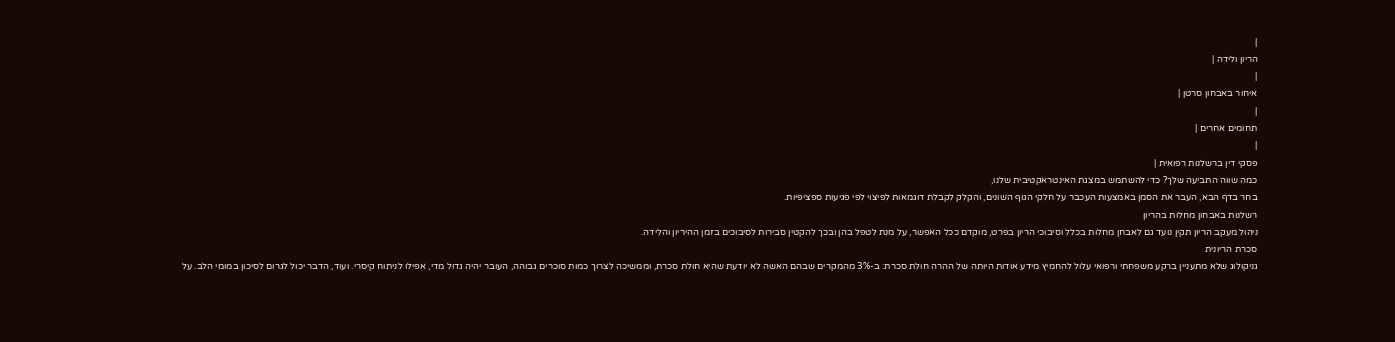|
הריון ולידה |
|
איחור באבחון סרטן |
|
תחומים אחרים |
|
פסקי דין ברשלנות רפואית |
כמה שווה התביעה שלך? כדי להשתמש במצגת האינטראקטיבית שלנו,
בחר בדף הבא, העבר את הסמן באמצעות העכבר על חלקי הגוף השונים, והקלק לקבלת דוגמאות לפיצוי לפי פגיעות ספציפיות.
רשלנות באבחון מחלות בהריון
ניהול מעקב הריון תקין נועד גם לאבחן מחלות בכלל וסיבוכי הריון בפרט, מוקדם ככל האפשר, על מנת לטפל בהן ובכך להקטין סבירות לסיבוכים בזמן ההיריון והלידה.
סכרת הריונית
גניקולוג שלא מתעניין ברקע משפחתי ורפואי עלול להחמיץ מידע אודות היותה של ההרה חולת סכרת: ב-3% מהמקרים שבהם האשה לא יודעת שהיא חולת סכרת, וממשיכה לצרוך כמות סוכרים גבוהה, העובר יהיה גדול מדי, אפילו לניתוח קיסרי. ועוד, הדבר יכול לגרום לסיכון במומי הלב. על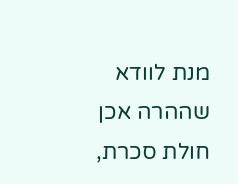מנת לוודא שההרה אכן חולת סכרת,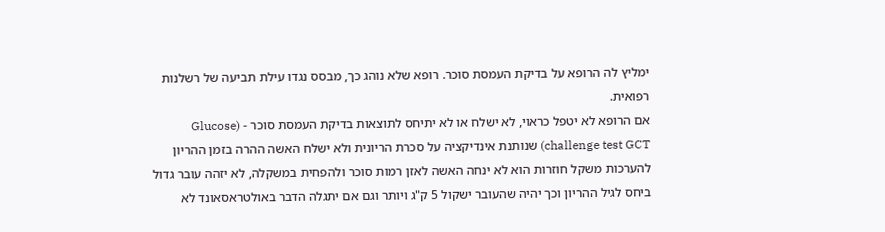ימליץ לה הרופא על בדיקת העמסת סוכר. רופא שלא נוהג כך, מבסס נגדו עילת תביעה של רשלנות רפואית.
אם הרופא לא יטפל כראוי, לא ישלח או לא יתיחס לתוצאות בדיקת העמסת סוכר - (Glucose challenge test GCT) שנותנת אינדיקציה על סכרת הריונית ולא ישלח האשה ההרה בזמן ההריון להערכות משקל חוזרות הוא לא ינחה האשה לאזן רמות סוכר ולהפחית במשקלה, לא יזהה עובר גדול ביחס לגיל ההריון וכך יהיה שהעובר ישקול 5 ק"ג ויותר וגם אם יתגלה הדבר באולטראסאונד לא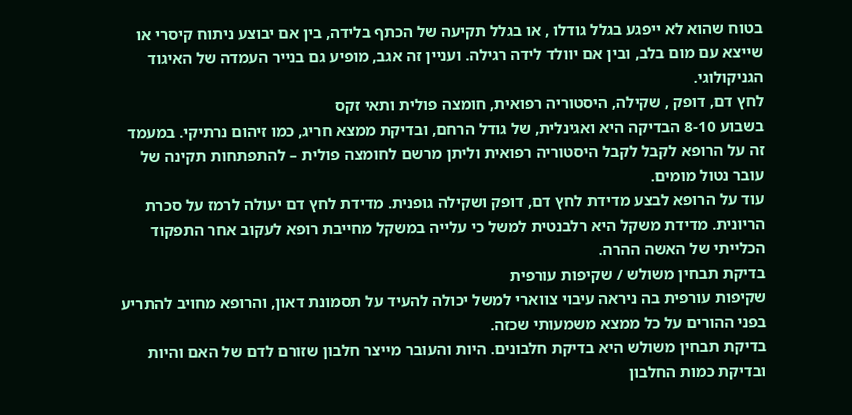בטוח שהוא לא ייפגע בגלל גודלו , או בגלל תקיעה של הכתף בלידה, בין אם יבוצע ניתוח קיסרי או שייצא עם מום בלב, ובין אם יוולד לידה רגילה. ועניין זה אגב, מופיע גם בנייר העמדה של האיגוד הגניקולוגי.
לחץ דם, דופק , שקילה, היסטוריה רפואית, חומצה פולית ותאי זקס
בשבוע 8-10 הבדיקה היא ואגינלית, של גודל הרחם, ובדיקת ממצא חריג, כמו זיהום נרתיקי. במעמד זה על הרופא לקבל לקבל היסטוריה רפואית וליתן מרשם לחומצה פולית – להתפתחות תקינה של עובר נטול מומים.
עוד על הרופא לבצע מדידת לחץ דם, דופק ושקילה גופנית. מדידת לחץ דם יעולה לרמז על סכרת הריונית. מדידת משקל היא רלבנטית למשל כי עלייה במשקל מחייבת רופא לעקוב אחר התפקוד הכלייתי של האשה ההרה.
בדיקת תבחין משולש / שקיפות עורפית
שקיפות עורפית בה ניראה עיבוי צווארי למשל יכולה להעיד על תסמונת דאון, והרופא מחויב להתריע בפני ההורים על כל ממצא משמעותי שכזה.
בדיקת תבחין משולש היא בדיקת חלבונים. היות והעובר מייצר חלבון שזורם לדם של האם והיות ובדיקת כמות החלבון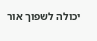יכולה לשפוך אור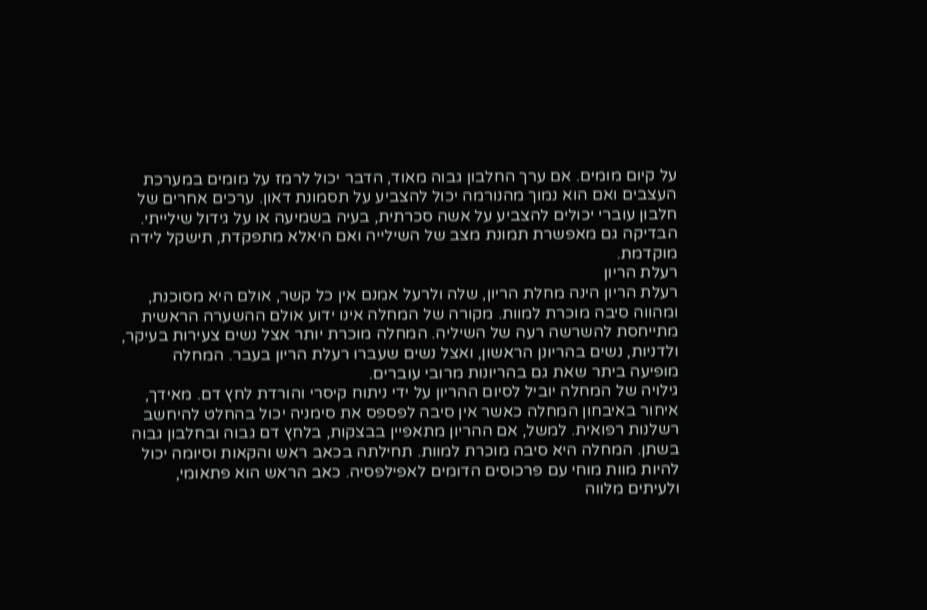על קיום מומים. אם ערך החלבון גבוה מאוד, הדבר יכול לרמז על מומים במערכת העצבים ואם הוא נמוך מהנורמה יכול להצביע על תסמונת דאון. ערכים אחרים של חלבון עוברי יכולים להצביע על אשה סכרתית, בעיה בשמיעה או על גידול שילייתי. הבדיקה גם מאפשרת תמונת מצב של השילייה ואם היאלא מתפקדת, תישקל לידה מוקדמת.
רעלת הריון
רעלת הריון הינה מחלת הריון, שלה ולרעל אמנם אין כל קשר, אולם היא מסוכנת, ומהווה סיבה מוכרת למוות. מקורה של המחלה אינו ידוע אולם ההשערה הראשית מתייחסת להשרשה רעה של השיליה. המחלה מוכרת יותר אצל נשים צעירות בעיקר, ולדניות, נשים בהריונן הראשון, ואצל נשים שעברו רעלת הריון בעבר. המחלה מופיעה ביתר שאת גם בהריונות מרובי עוברים.
גילויה של המחלה יוביל לסיום ההריון על ידי ניתוח קיסרי והורדת לחץ דם. מאידך, איחור באיבחון המחלה כאשר אין סיבה לפספס את סימניה יכול בהחלט להיחשב רשלנות רפואית. למשל, אם ההריון מתאפיין בבצקות, בלחץ דם גבוה ובחלבון גבוה בשתן. המחלה היא סיבה מוכרת למוות. תחילתה בכאב ראש והקאות וסיומה יכול להיות מוות מוחי עם פרכוסים הדומים לאפילפסיה. כאב הראש הוא פתאומי, ולעיתים מלווה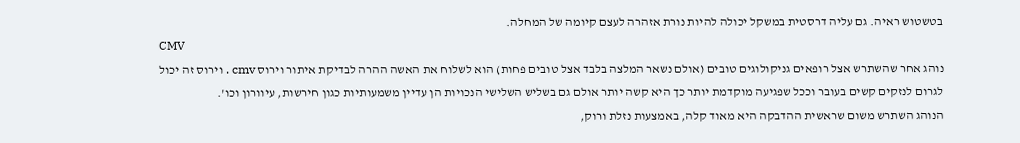בטשטוש ראיה. גם עליה דרסטית במשקל יכולה להיות נורת אזהרה לעצם קיומה של המחלה.
CMV
נוהג אחר שהשתרש אצל רופאים גניקולוגים טובים (אולם נשאר המלצה בלבד אצל טובים פחות) הוא לשלוח את האשה ההרה לבדיקת איתור וירוס cmv . וירוס זה יכול לגרום לנזקים קשים בעובר וככל שפגיעה מוקדמת יותר כך היא קשה יותר אולם גם בשליש השלישי הנכויות הן עדיין משמעותיות כגון חירשות, עיוורון וכו'.
הנוהג השתרש משום שראשית ההדבקה היא מאוד קלה, באמצעות נזלת ורוק,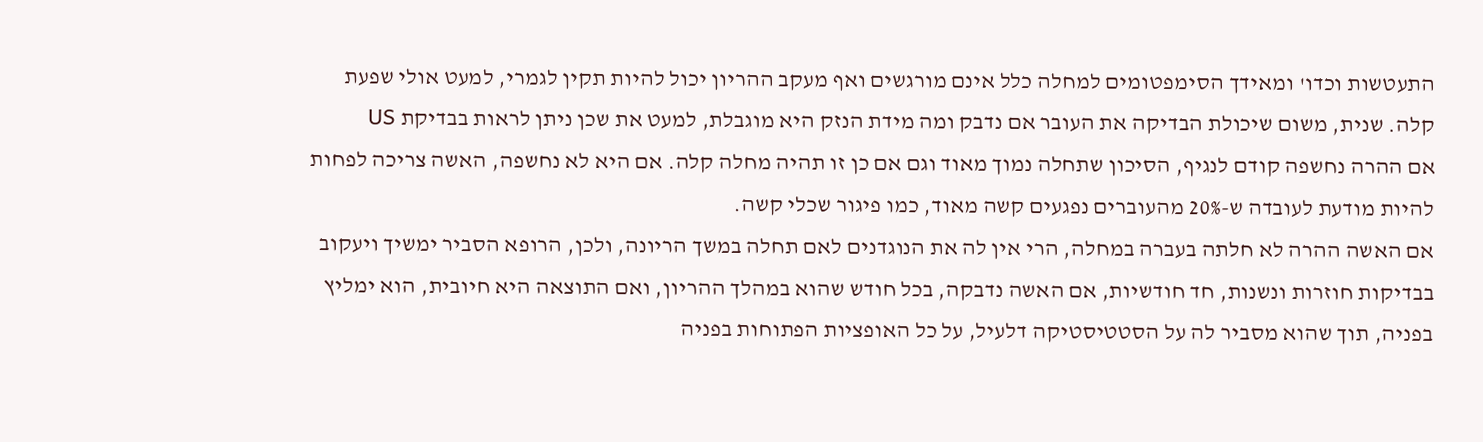התעטשות וכדו' ומאידך הסימפטומים למחלה כלל אינם מורגשים ואף מעקב ההריון יכול להיות תקין לגמרי, למעט אולי שפעת קלה. שנית, משום שיכולת הבדיקה את העובר אם נדבק ומה מידת הנזק היא מוגבלת, למעט את שכן ניתן לראות בבדיקת US
אם ההרה נחשפה קודם לנגיף, הסיכון שתחלה נמוך מאוד וגם אם כן זו תהיה מחלה קלה. אם היא לא נחשפה, האשה צריכה לפחות להיות מודעת לעובדה ש-20% מהעוברים נפגעים קשה מאוד, כמו פיגור שכלי קשה.
אם האשה ההרה לא חלתה בעברה במחלה, הרי אין לה את הנוגדנים לאם תחלה במשך הריונה, ולכן, הרופא הסביר ימשיך ויעקוב בבדיקות חוזרות ונשנות, חד חודשיות, אם האשה נדבקה, בכל חודש שהוא במהלך ההריון, ואם התוצאה היא חיובית, הוא ימליץ בפניה, תוך שהוא מסביר לה על הסטטיסטיקה דלעיל, על כל האופציות הפתוחות בפניה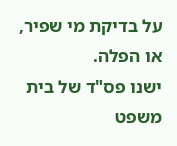על בדיקת מי שפיר, או הפלה.
ישנו פס"ד של בית משפט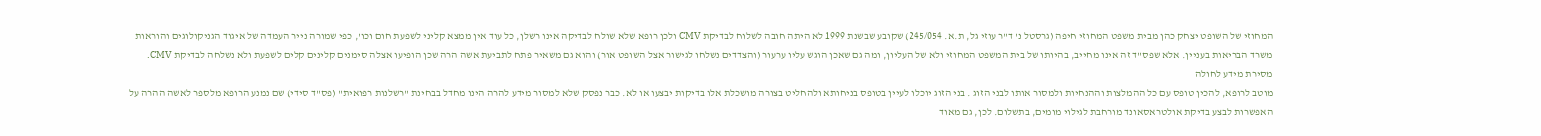המחוזי של השופט יצחק כהן מבית משפט המחוזי חיפה (גרסטל נ' ד"ר עוזי גל, ת.א. 245/054) שקובע שבשנת 1999 לא היתה חובה לשלוח לבדיקת CMV ולכן רופא שלא שולח לבדיקה אינו רשלן, כל עוד אין ממצא קליני לשפעת חום וכו', כפי שמורה נייר העמדה של איגוד הגניקולוגים והוראות משרד הבריאות בעניין. אלא שפס"ד זה אינו מחייב, בהיותו של בית המשפט המחוזי ולא של העליון, ומה גם שאכן הוגש עליו ערעור (והצדדים נשלחו לגישור אצל השופט אור) והוא גם משאיר פתח לתביעת אשה הרה שכן הופיעו אצלה סימנים קלינים קלים לשפעת ולא נשלחה לבדיקת CMV.
מסירת מידע לחולה
מוטב לרופא, להכין טופס עם כל ההמלצות וההנחיות ולמסור אותו לבני הזוג . בני הזוג יוכלו לעיין בטופס בניחותא ולהחליט בצורה מושכלת אלו בדיקות יבצעו או לא. כבר נפסק שלא למסור מידע להרה הינו מחדל בבחינת "רשלנות רפואית" (פס"ד סידי) שם נמנע הרופא מלספר לאשה ההרה על האפשרות לבצע בדיקת אולטראסאונד מורחבת לגילוי מומים, בתשלום. לכן, גם מאוד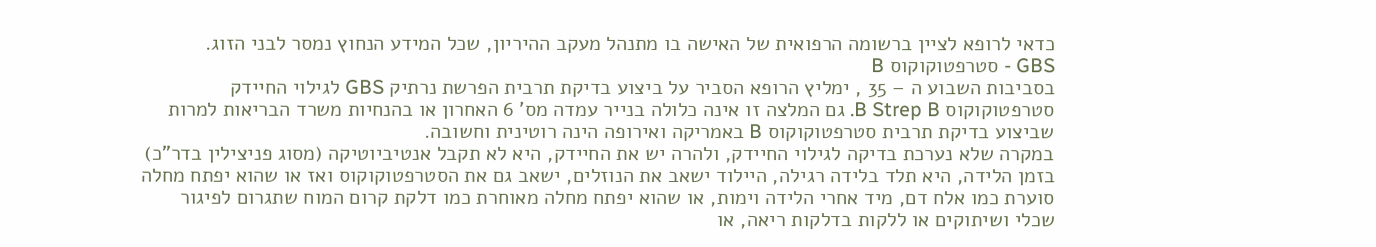כדאי לרופא לציין ברשומה הרפואית של האישה בו מתנהל מעקב ההיריון, שכל המידע הנחוץ נמסר לבני הזוג.
GBS - סטרפטוקוקוס B
בסביבות השבוע ה – 35 , ימליץ הרופא הסביר על ביצוע בדיקת תרבית הפרשת נרתיק GBS לגילוי החיידק סטרפטוקוקוס B Strep B. גם המלצה זו אינה כלולה בנייר עמדה מס' 6 האחרון או בהנחיות משרד הבריאות למרות שביצוע בדיקת תרבית סטרפטוקוקוס B באמריקה ואירופה הינה רוטינית וחשובה.
במקרה שלא נערכת בדיקה לגילוי החיידק, ולהרה יש את החיידק, היא לא תקבל אנטיביוטיקה (מסוג פניצילין בדר"כ) בזמן הלידה, היא תלד בלידה רגילה, היילוד ישאב את הנוזלים, ישאב גם את הסטרפטוקוקוס ואז או שהוא יפתח מחלה סוערת כמו אלח דם, מיד אחרי הלידה וימות, או שהוא יפתח מחלה מאוחרת כמו דלקת קרום המוח שתגרום לפיגור שכלי ושיתוקים או ללקות בדלקות ריאה, או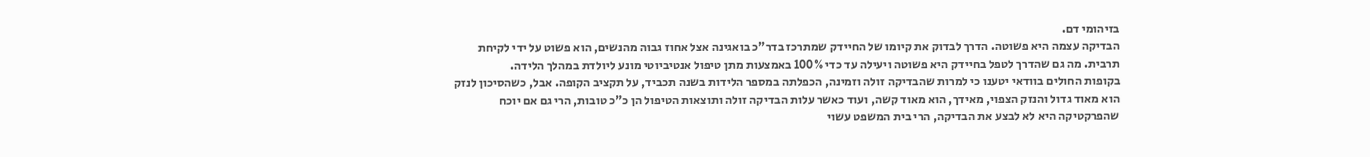בזיהומי דם.
הבדיקה עצמה היא פשוטה. הדרך לבדוק את קיומו של החיידק שמתרכז בדר"כ בואגינה אצל אחוז גבוה מהנשים, הוא פשוט על ידי לקיחת תרבית. מה גם שהדרך לטפל בחיידק היא פשוטה ויעילה עד כדי 100% באמצעות מתן טיפול אנטיביוטי מונע ליולדת במהלך הלידה.
בקופות החולים בוודאי יטענו כי למרות שהבדיקה זולה וזמינה, הכפלתה במספר הלידות בשנה תכביד, על תקציב הקופה. אבל, כשהסיכון לנזק הוא מאוד גדול והנזק הצפוי, מאידך, הוא מאוד קשה, ועוד כאשר עלות הבדיקה זולה ותוצאות הטיפול הן כ"כ טובות, הרי גם אם יוכח שהפרקטיקה היא לא לבצע את הבדיקה, הרי בית המשפט עשוי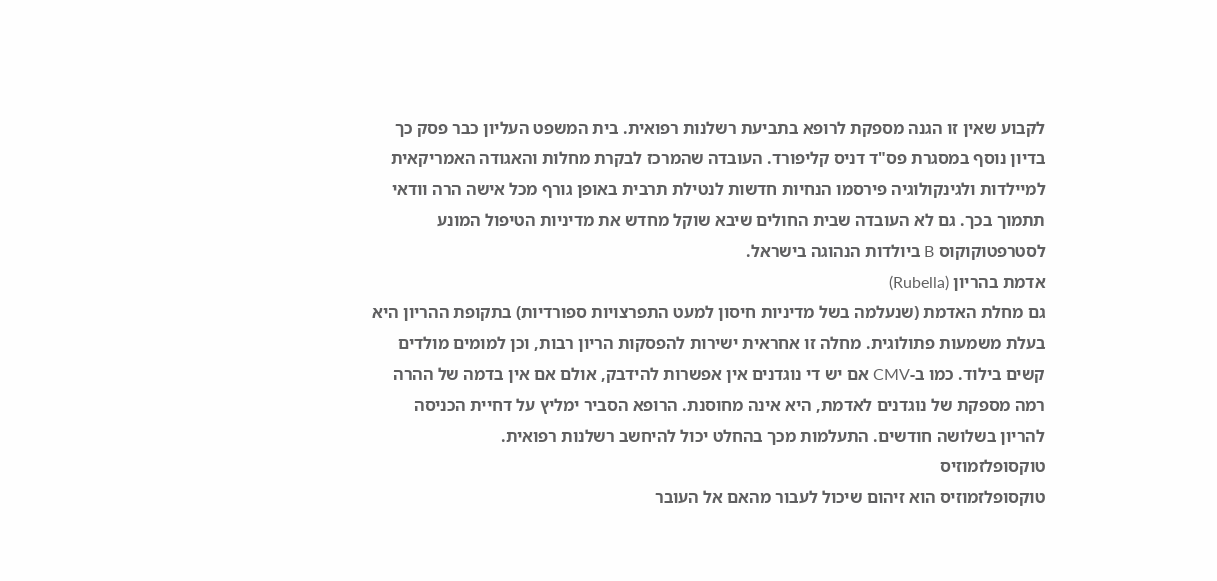לקבוע שאין זו הגנה מספקת לרופא בתביעת רשלנות רפואית. בית המשפט העליון כבר פסק כך בדיון נוסף במסגרת פס"ד דניס קליפורד. העובדה שהמרכז לבקרת מחלות והאגודה האמריקאית למיילדות ולגינקולוגיה פירסמו הנחיות חדשות לנטילת תרבית באופן גורף מכל אישה הרה וודאי תתמוך בכך. גם לא העובדה שבית החולים שיבא שוקל מחדש את מדיניות הטיפול המונע לסטרפטוקוקוס B ביולדות הנהוגה בישראל.
אדמת בהריון (Rubella)
גם מחלת האדמת (שנעלמה בשל מדיניות חיסון למעט התפרצויות ספורדיות) בתקופת ההריון היא בעלת משמעות פתולוגית. מחלה זו אחראית ישירות להפסקות הריון רבות, וכן למומים מולדים קשים בילוד. כמו ב-CMV אם יש די נוגדנים אין אפשרות להידבק, אולם אם אין בדמה של ההרה רמה מספקת של נוגדנים לאדמת, היא אינה מחוסנת. הרופא הסביר ימליץ על דחיית הכניסה להריון בשלושה חודשים. התעלמות מכך בהחלט יכול להיחשב רשלנות רפואית.
טוקסופלזמוזיס
טוקסופלזמוזיס הוא זיהום שיכול לעבור מהאם אל העובר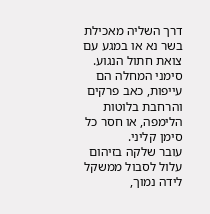דרך השליה מאכילת בשר נא או במגע עם צואת חתול הנגוע. סימני המחלה הם עייפות, כאב פרקים והרחבת בלוטות הלימפה, או חסר כל סימן קליני.
עובר שלקה בזיהום עלול לסבול ממשקל לידה נמוך,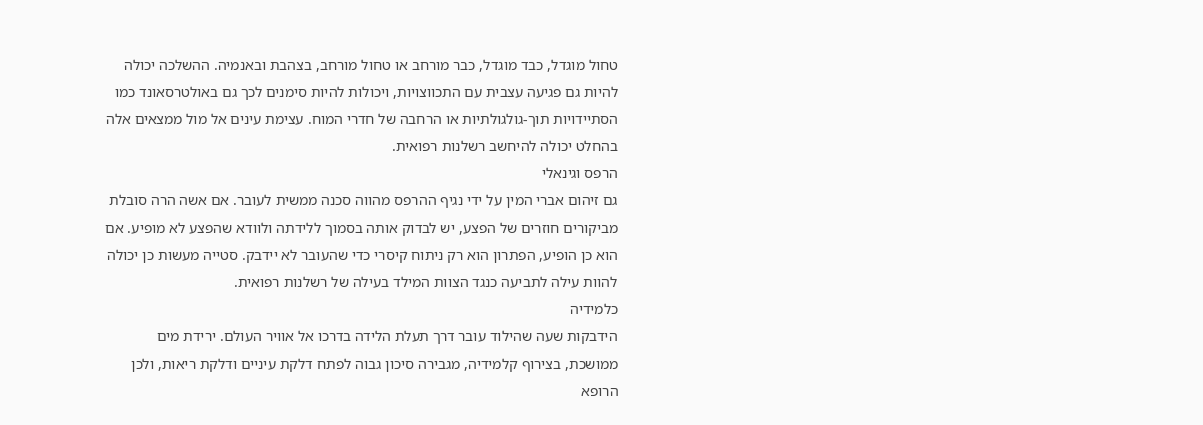טחול מוגדל, כבד מוגדל, כבר מורחב או טחול מורחב, בצהבת ובאנמיה. ההשלכה יכולה להיות גם פגיעה עצבית עם התכווצויות, ויכולות להיות סימנים לכך גם באולטרסאונד כמו הסתיידויות תוך-גולגולתיות או הרחבה של חדרי המוח. עצימת עינים אל מול ממצאים אלה בהחלט יכולה להיחשב רשלנות רפואית.
הרפס וגינאלי
גם זיהום אברי המין על ידי נגיף ההרפס מהווה סכנה ממשית לעובר. אם אשה הרה סובלת מביקורים חוזרים של הפצע, יש לבדוק אותה בסמוך ללידתה ולוודא שהפצע לא מופיע. אם הוא כן הופיע, הפתרון הוא רק ניתוח קיסרי כדי שהעובר לא יידבק. סטייה מעשות כן יכולה להוות עילה לתביעה כנגד הצוות המילד בעילה של רשלנות רפואית.
כלמידיה
הידבקות שעה שהילוד עובר דרך תעלת הלידה בדרכו אל אוויר העולם. ירידת מים ממושכת, בצירוף קלמידיה, מגבירה סיכון גבוה לפתח דלקת עיניים ודלקת ריאות, ולכן הרופא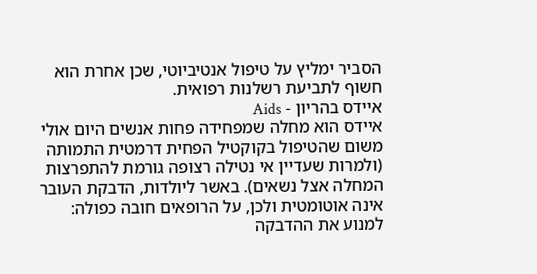הסביר ימליץ על טיפול אנטיביוטי, שכן אחרת הוא חשוף לתביעת רשלנות רפואית.
איידס בהריון - Aids
איידס הוא מחלה שמפחידה פחות אנשים היום אולי משום שהטיפול בקוקטיל הפחית דרמטית התמותה (ולמרות שעדיין אי נטילה רצופה גורמת להתפרצות המחלה אצל נשאים). באשר ליולדות, הדבקת העובר אינה אוטומטית ולכן, על הרופאים חובה כפולה: למנוע את ההדבקה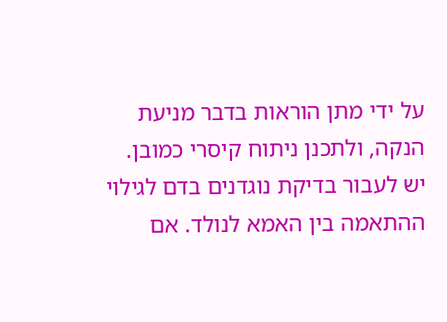על ידי מתן הוראות בדבר מניעת הנקה, ולתכנן ניתוח קיסרי כמובן. יש לעבור בדיקת נוגדנים בדם לגילוי ההתאמה בין האמא לנולד. אם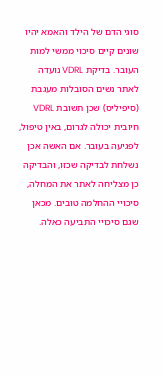סוגי הדם של הילד והאמא יהיו שונים קיים סיכוי ממשי למות העובר. בדיקת VDRL נועדה לאתר נשים הסובלות מעגבת (סיפיליס) שכן תשובת VDRL חיובית יכולה לגרום, באין טיפול, לפגיעה בעובר. אם האשה אכן נשלחת לבדיקה שכזו, והבדיקה כן מצליחה לאתר את המחלה, סיכויי ההחלמה טובים. מכאן שגם סיכויי התביעה כאלה.